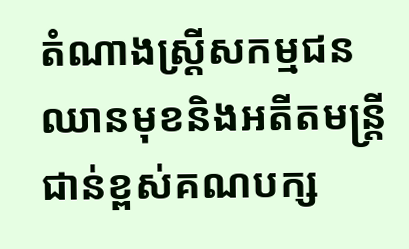តំណាងស្ត្រីសកម្មជនឈានមុខនិងអតីតមន្ត្រីជាន់ខ្ពស់គណបក្ស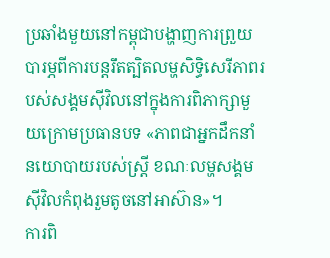ប្រឆាំងមួយនៅកម្ពុជាបង្ហាញការព្រួយបារម្ភពីការបន្តរឹតត្បិតលម្ហសិទ្ធិសេរីភាពរបស់សង្គមស៊ីវិលនៅក្នុងការពិភាក្សាមួយក្រោមប្រធានបទ «ភាពជាអ្នកដឹកនាំនយោបាយរបស់ស្ត្រី ខណៈលម្ហសង្គមស៊ីវិលកំពុងរួមតូចនៅអាស៊ាន»។
ការពិ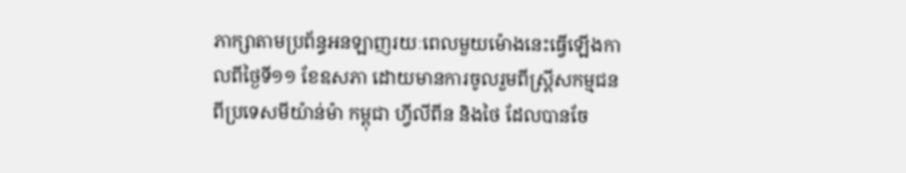ភាក្សាតាមប្រព័ន្ធអនឡាញរយៈពេលមួយម៉ោងនេះធ្វើឡើងកាលពីថ្ងៃទី១១ ខែឧសភា ដោយមានការចូលរួមពីស្ត្រីសកម្មជនពីប្រទេសមីយ៉ាន់ម៉ា កម្ពុជា ហ្វីលីពីន និងថៃ ដែលបានចែ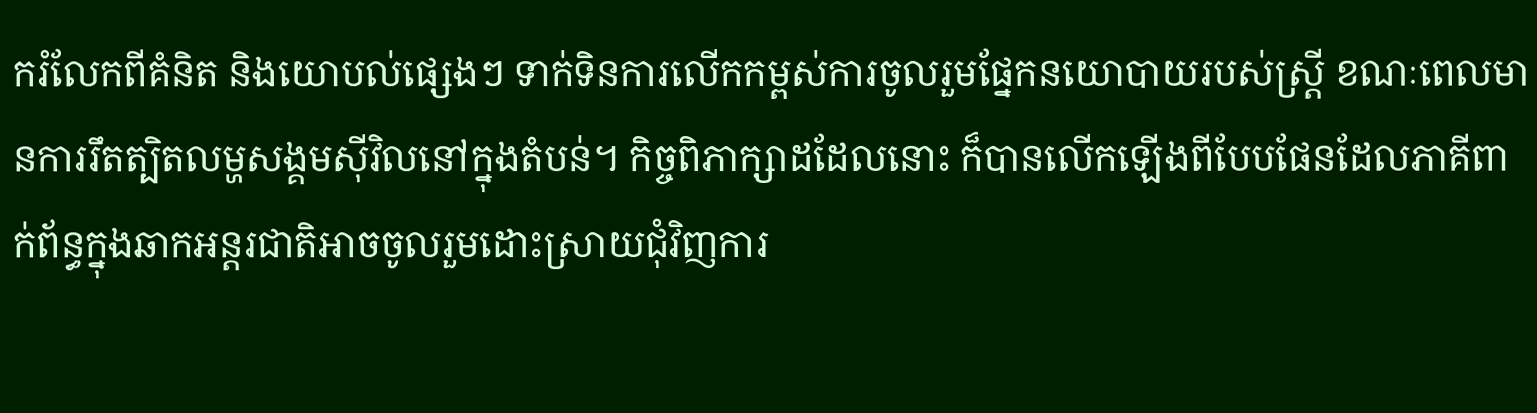ករំលែកពីគំនិត និងយោបល់ផ្សេងៗ ទាក់ទិនការលើកកម្ពស់ការចូលរួមផ្នែកនយោបាយរបស់ស្ត្រី ខណៈពេលមានការរឹតត្បិតលម្ហសង្គមស៊ីវិលនៅក្នុងតំបន់។ កិច្ចពិភាក្សាដដែលនោះ ក៏បានលើកឡើងពីបែបផែនដែលភាគីពាក់ព័ន្ធក្នុងឆាកអន្តរជាតិអាចចូលរួមដោះស្រាយជុំវិញការ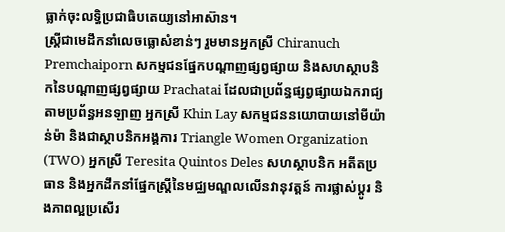ធ្លាក់ចុះលទ្ធិប្រជាធិបតេយ្យនៅអាស៊ាន។
ស្ត្រីជាមេដឹកនាំលេចធ្លោសំខាន់ៗ រួមមានអ្នកស្រី Chiranuch Premchaiporn សកម្មជនផ្នែកបណ្តាញផ្សព្វផ្សាយ និងសហស្ថាបនិកនៃបណ្តាញផ្សព្វផ្សាយ Prachatai ដែលជាប្រព័ន្ធផ្សព្វផ្សាយឯករាជ្យតាមប្រព័ន្ធអនឡាញ អ្នកស្រី Khin Lay សកម្មជននយោបាយនៅមីយ៉ាន់ម៉ា និងជាស្ថាបនិកអង្គការ Triangle Women Organization (TWO) អ្នកស្រី Teresita Quintos Deles សហស្ថាបនិក អតីតប្រធាន និងអ្នកដឹកនាំផ្នែកស្ត្រីនៃមជ្ឈមណ្ឌលលើនវានុវត្តន៍ ការផ្លាស់ប្តូរ និងភាពល្អប្រសើរ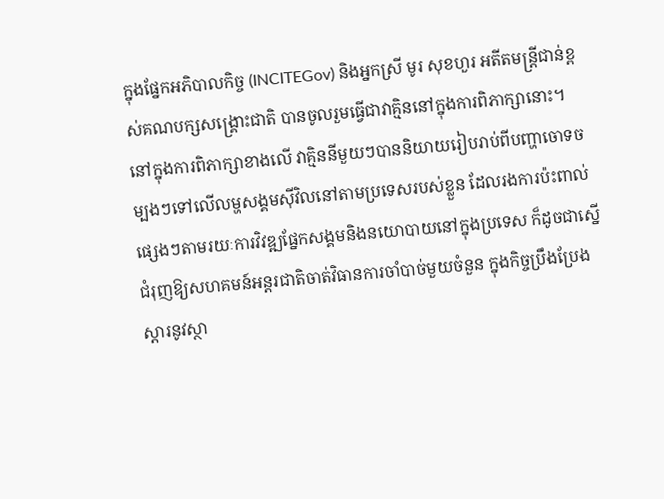ក្នុងផ្នែកអភិបាលកិច្ច (INCITEGov) និងអ្នកស្រី មូរ សុខហួរ អតីតមន្ត្រីជាន់ខ្ពស់គណបក្សសង្គ្រោះជាតិ បានចូលរួមធ្វើជាវាគ្មិននៅក្នុងការពិភាក្សានោះ។
នៅក្នុងការពិភាក្សាខាងលើ វាគ្មិននីមួយៗបាននិយាយរៀបរាប់ពីបញ្ហាចោទចម្បងៗទៅលើលម្ហសង្គមស៊ីវិលនៅតាមប្រទេសរបស់ខ្លួន ដែលរងការប៉ះពាល់ផ្សេងៗតាមរយៈការវិវឌ្ឍផ្នែកសង្គមនិងនយោបាយនៅក្នុងប្រទេស ក៏ដូចជាស្នើជំរុញឱ្យសហគមន៍អន្តរជាតិចាត់វិធានការចាំបាច់មួយចំនួន ក្នុងកិច្ចប្រឹងប្រែងស្តារនូវស្ថា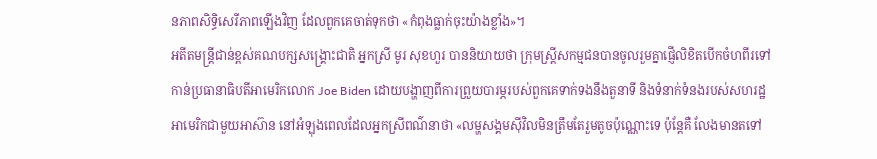នភាពសិទ្ធិសេរីភាពឡើងវិញ ដែលពួកគេចាត់ទុកថា «កំពុងធ្លាក់ចុះយ៉ាងខ្លាំង»។
អតីតមន្ត្រីជាន់ខ្ពស់គណបក្សសង្គ្រោះជាតិ អ្នកស្រី មូរ សុខហួរ បាននិយាយថា ក្រុមស្ត្រីសកម្មជនបានចូលរួមគ្នាផ្ញើលិខិតបើកចំហពីរទៅកាន់ប្រធានាធិបតីអាមេរិកលោក Joe Biden ដោយបង្ហាញពីការព្រួយបារម្ភរបស់ពួកគេទាក់ទងនឹងតួនាទី និងទំនាក់ទំនងរបស់សហរដ្ឋអាមេរិកជាមួយអាស៊ាន នៅអំឡុងពេលដែលអ្នកស្រីពណ៌នាថា «លម្ហសង្គមស៊ីវិលមិនត្រឹមតែរួមតូចប៉ុណ្ណោះទេ ប៉ុន្តែគឺ លែងមានតទៅ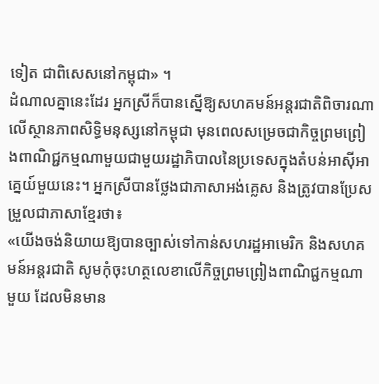ទៀត ជាពិសេសនៅកម្ពុជា» ។
ដំណាលគ្នានេះដែរ អ្នកស្រីក៏បានស្នើឱ្យសហគមន៍អន្តរជាតិពិចារណាលើស្ថានភាពសិទ្ធិមនុស្សនៅកម្ពុជា មុនពេលសម្រេចជាកិច្ចព្រមព្រៀងពាណិជ្ជកម្មណាមួយជាមួយរដ្ឋាភិបាលនៃប្រទេសក្នុងតំបន់អាស៊ីអាគ្នេយ៍មួយនេះ។ អ្នកស្រីបានថ្លែងជាភាសាអង់គ្លេស និងត្រូវបានប្រែសម្រួលជាភាសាខ្មែរថា៖
«យើងចង់និយាយឱ្យបានច្បាស់ទៅកាន់សហរដ្ឋអាមេរិក និងសហគមន៍អន្តរជាតិ សូមកុំចុះហត្ថលេខាលើកិច្ចព្រមព្រៀងពាណិជ្ជកម្មណាមួយ ដែលមិនមាន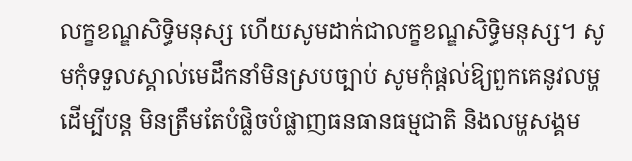លក្ខខណ្ឌសិទ្ធិមនុស្ស ហើយសូមដាក់ជាលក្ខខណ្ឌសិទ្ធិមនុស្ស។ សូមកុំទទួលស្គាល់មេដឹកនាំមិនស្របច្បាប់ សូមកុំផ្តល់ឱ្យពួកគេនូវលម្ហដើម្បីបន្ត មិនត្រឹមតែបំផ្លិចបំផ្លាញធនធានធម្មជាតិ និងលម្ហសង្គម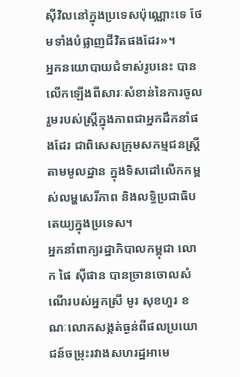ស៊ីវិលនៅក្នុងប្រទេសប៉ុណ្ណោះទេ ថែមទាំងបំផ្លាញជីវិតផងដែរ»។
អ្នកនយោបាយជំទាស់រូបនេះ បានលើកឡើងពីសារៈសំខាន់នៃការចូលរួមរបស់ស្ត្រីក្នុងភាពជាអ្នកដឹកនាំផងដែរ ជាពិសេសក្រុមសកម្មជនស្ត្រីតាមមូលដ្ឋាន ក្នុងទិសដៅលើកកម្ពស់លម្ហសេរីភាព និងលទ្ធិប្រជាធិបតេយ្យក្នុងប្រទេស។
អ្នកនាំពាក្យរដ្ឋាភិបាលកម្ពុជា លោក ផៃ ស៊ីផាន បានច្រានចោលសំណើរបស់អ្នកស្រី មូរ សុខហួរ ខណៈលោកសង្កត់ធ្ងន់ពីផលប្រយោជន៍ចម្រុះរវាងសហរដ្ឋអាមេ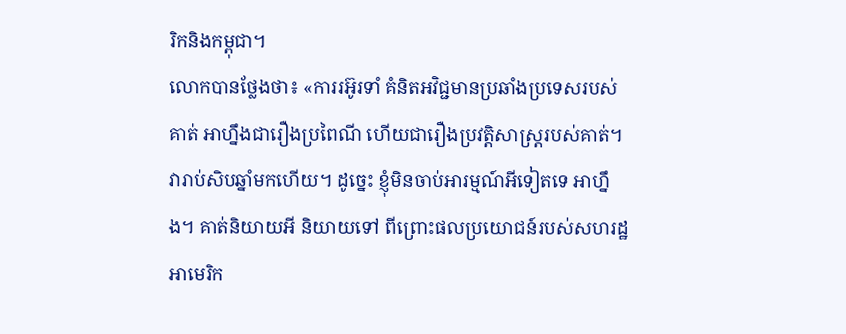រិកនិងកម្ពុជា។
លោកបានថ្លែងថា៖ «ការរអ៊ូរទាំ គំនិតអវិជ្ជមានប្រឆាំងប្រទេសរបស់គាត់ អាហ្នឹងជារឿងប្រពៃណី ហើយជារឿងប្រវត្តិសាស្ត្ររបស់គាត់។ វារាប់សិបឆ្នាំមកហើយ។ ដូច្នេះ ខ្ញុំមិនចាប់អារម្មណ៍អីទៀតទេ អាហ្នឹង។ គាត់និយាយអី និយាយទៅ ពីព្រោះផលប្រយោជន៍របស់សហរដ្ឋអាមេរិក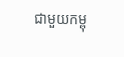ជាមួយកម្ពុ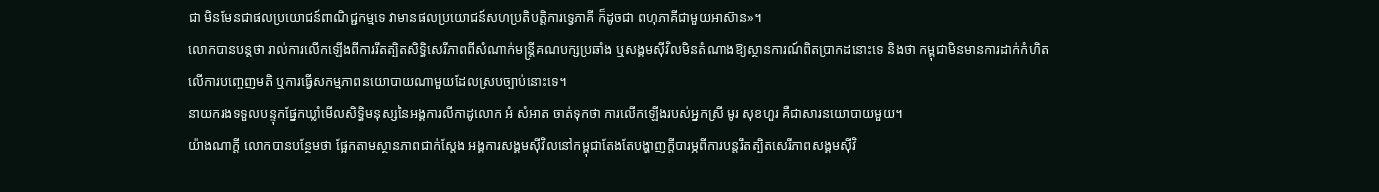ជា មិនមែនជាផលប្រយោជន៍ពាណិជ្ជកម្មទេ វាមានផលប្រយោជន៍សហប្រតិបត្តិការទ្វេភាគី ក៏ដូចជា ពហុភាគីជាមួយអាស៊ាន»។
លោកបានបន្តថា រាល់ការលើកឡើងពីការរឹតត្បិតសិទ្ធិសេរីភាពពីសំណាក់មន្ត្រីគណបក្សប្រឆាំង ឬសង្គមស៊ីវិលមិនតំណាងឱ្យស្ថានការណ៍ពិតប្រាកដនោះទេ និងថា កម្ពុជាមិនមានការដាក់កំហិតលើការបញ្ចេញមតិ ឬការធ្វើសកម្មភាពនយោបាយណាមួយដែលស្របច្បាប់នោះទេ។
នាយករងទទួលបន្ទុកផ្នែកឃ្លាំមើលសិទ្ធិមនុស្សនៃអង្គការលីកាដូលោក អំ សំអាត ចាត់ទុកថា ការលើកឡើងរបស់អ្នកស្រី មូរ សុខហួរ គឺជាសារនយោបាយមួយ។
យ៉ាងណាក្តី លោកបានបន្ថែមថា ផ្អែកតាមស្ថានភាពជាក់ស្តែង អង្គការសង្គមស៊ីវិលនៅកម្ពុជាតែងតែបង្ហាញក្តីបារម្ភពីការបន្តរឹតត្បិតសេរីភាពសង្គមស៊ីវិ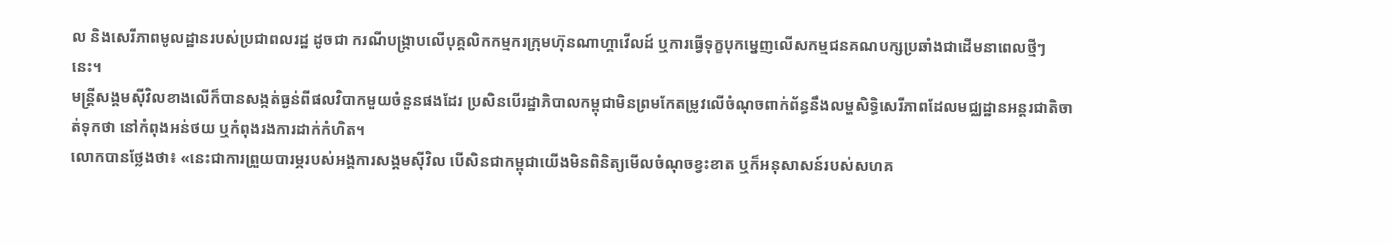ល និងសេរីភាពមូលដ្ឋានរបស់ប្រជាពលរដ្ឋ ដូចជា ករណីបង្ក្រាបលើបុគ្គលិកកម្មករក្រុមហ៊ុនណាហ្គាវើលដ៍ ឬការធ្វើទុក្ខបុកម្នេញលើសកម្មជនគណបក្សប្រឆាំងជាដើមនាពេលថ្មីៗនេះ។
មន្ត្រីសង្គមស៊ីវិលខាងលើក៏បានសង្កត់ធ្ងន់ពីផលវិបាកមួយចំនួនផងដែរ ប្រសិនបើរដ្ឋាភិបាលកម្ពុជាមិនព្រមកែតម្រូវលើចំណុចពាក់ព័ន្ធនឹងលម្ហសិទ្ធិសេរីភាពដែលមជ្ឈដ្ឋានអន្តរជាតិចាត់ទុកថា នៅកំពុងអន់ថយ ឬកំពុងរងការដាក់កំហិត។
លោកបានថ្លែងថា៖ «នេះជាការព្រួយបារម្ភរបស់អង្គការសង្គមស៊ីវិល បើសិនជាកម្ពុជាយើងមិនពិនិត្យមើលចំណុចខ្វះខាត ឬក៏អនុសាសន៍របស់សហគ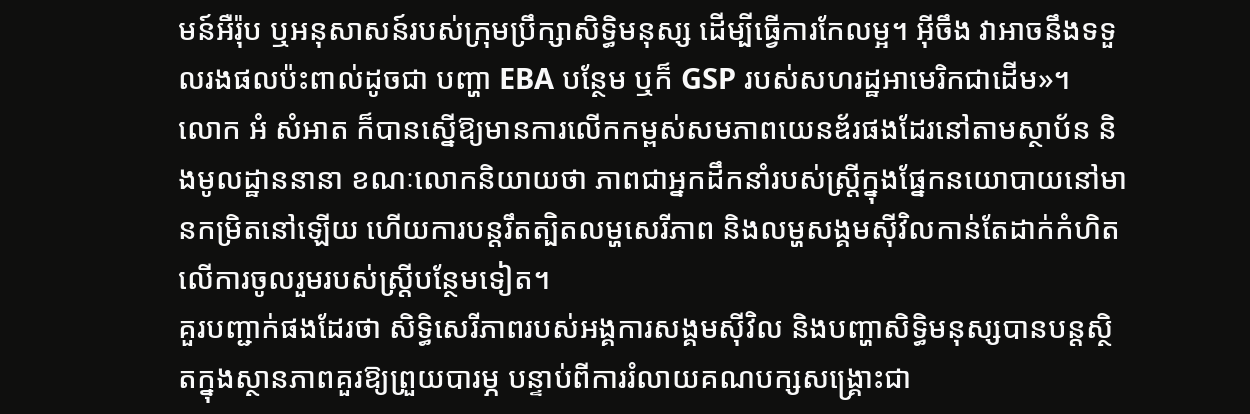មន៍អឺរ៉ុប ឬអនុសាសន៍របស់ក្រុមប្រឹក្សាសិទ្ធិមនុស្ស ដើម្បីធ្វើការកែលម្អ។ អ៊ីចឹង វាអាចនឹងទទួលរងផលប៉ះពាល់ដូចជា បញ្ហា EBA បន្ថែម ឬក៏ GSP របស់សហរដ្ឋអាមេរិកជាដើម»។
លោក អំ សំអាត ក៏បានស្នើឱ្យមានការលើកកម្ពស់សមភាពយេនឌ័រផងដែរនៅតាមស្ថាប័ន និងមូលដ្ឋាននានា ខណៈលោកនិយាយថា ភាពជាអ្នកដឹកនាំរបស់ស្ត្រីក្នុងផ្នែកនយោបាយនៅមានកម្រិតនៅឡើយ ហើយការបន្តរឹតត្បិតលម្ហសេរីភាព និងលម្ហសង្គមស៊ីវិលកាន់តែដាក់កំហិតលើការចូលរួមរបស់ស្ត្រីបន្ថែមទៀត។
គួរបញ្ជាក់ផងដែរថា សិទ្ធិសេរីភាពរបស់អង្គការសង្គមស៊ីវិល និងបញ្ហាសិទ្ធិមនុស្សបានបន្តស្ថិតក្នុងស្ថានភាពគួរឱ្យព្រួយបារម្ភ បន្ទាប់ពីការរំលាយគណបក្សសង្គ្រោះជា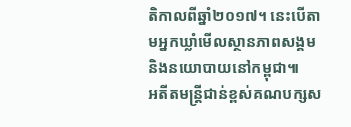តិកាលពីឆ្នាំ២០១៧។ នេះបើតាមអ្នកឃ្លាំមើលស្ថានភាពសង្គម និងនយោបាយនៅកម្ពុជា៕
អតីតមន្ត្រីជាន់ខ្ពស់គណបក្សស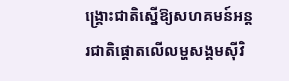ង្គ្រោះជាតិស្នើឱ្យសហគមន៍អន្តរជាតិផ្តោតលើលម្ហសង្គមស៊ីវិ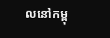លនៅកម្ពុ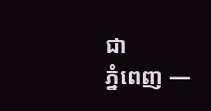ជា
ភ្នំពេញ —